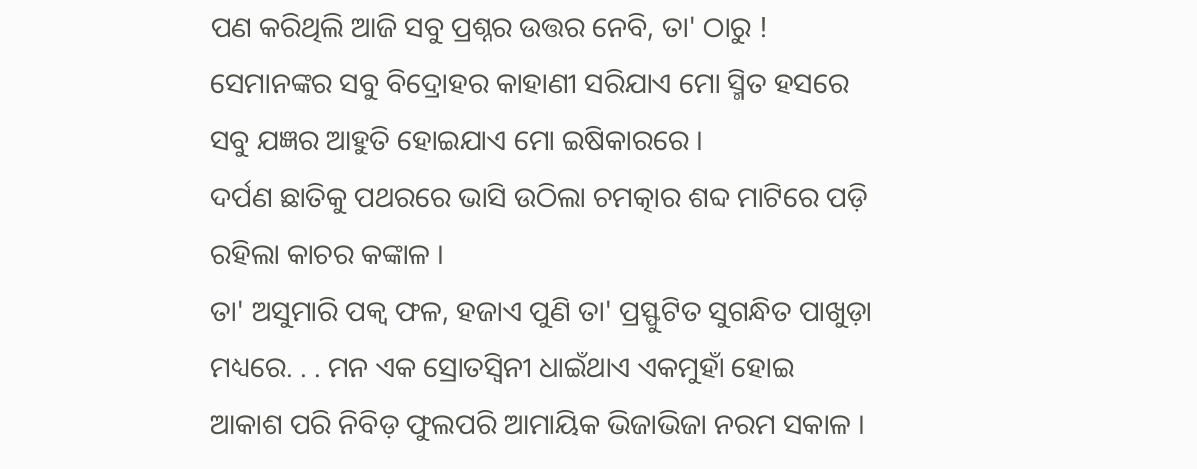ପଣ କରିଥିଲି ଆଜି ସବୁ ପ୍ରଶ୍ନର ଉତ୍ତର ନେବି, ତା' ଠାରୁ !
ସେମାନଙ୍କର ସବୁ ବିଦ୍ରୋହର କାହାଣୀ ସରିଯାଏ ମୋ ସ୍ମିତ ହସରେ ସବୁ ଯଜ୍ଞର ଆହୁତି ହୋଇଯାଏ ମୋ ଇଷିକାରରେ ।
ଦର୍ପଣ ଛାତିକୁ ପଥରରେ ଭାସି ଉଠିଲା ଚମତ୍କାର ଶବ୍ଦ ମାଟିରେ ପଡ଼ି ରହିଲା କାଚର କଙ୍କାଳ ।
ତା' ଅସୁମାରି ପକ୍ୱ ଫଳ, ହଜାଏ ପୁଣି ତା' ପ୍ରସ୍ଫୁଟିତ ସୁଗନ୍ଧିତ ପାଖୁଡ଼ା ମଧ୍ୟରେ. . . ମନ ଏକ ସ୍ରୋତସ୍ୱିନୀ ଧାଇଁଥାଏ ଏକମୁହାଁ ହୋଇ
ଆକାଶ ପରି ନିବିଡ଼ ଫୁଲପରି ଆମାୟିକ ଭିଜାଭିଜା ନରମ ସକାଳ ।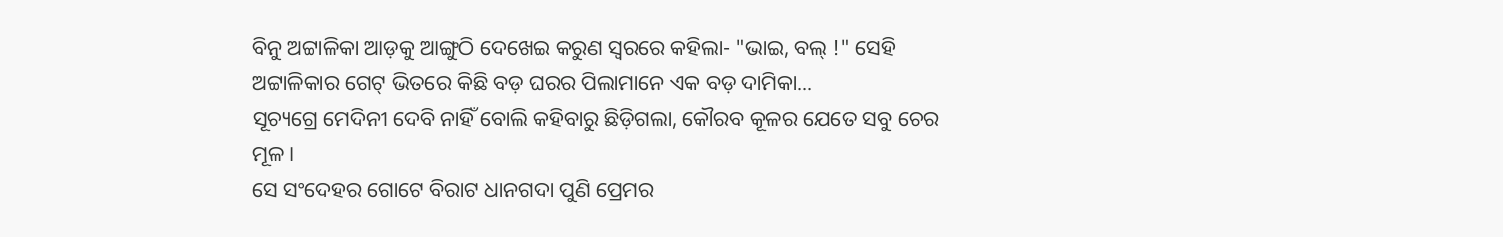ବିନୁ ଅଟ୍ଟାଳିକା ଆଡ଼କୁ ଆଙ୍ଗୁଠି ଦେଖେଇ କରୁଣ ସ୍ୱରରେ କହିଲା- "ଭାଇ, ବଲ୍ !" ସେହି ଅଟ୍ଟାଳିକାର ଗେଟ୍ ଭିତରେ କିଛି ବଡ଼ ଘରର ପିଲାମାନେ ଏକ ବଡ଼ ଦାମିକା...
ସୂଚ୍ୟଗ୍ରେ ମେଦିନୀ ଦେବି ନାହିଁ ବୋଲି କହିବାରୁ ଛିଡ଼ିଗଲା, କୌରବ କୂଳର ଯେତେ ସବୁ ଚେର ମୂଳ ।
ସେ ସଂଦେହର ଗୋଟେ ବିରାଟ ଧାନଗଦା ପୁଣି ପ୍ରେମର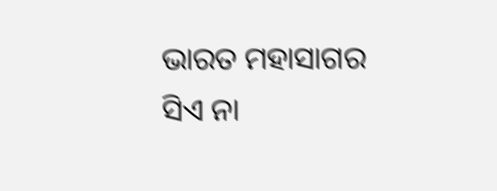ଭାରତ ମହାସାଗର ସିଏ ନା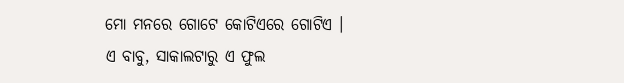ମୋ ମନରେ ଗୋଟେ କୋଟିଏରେ ଗୋଟିଏ ।
ଏ ବାବୁ, ସାକାଲଟାରୁ ଏ ଫୁଲ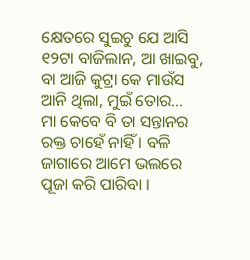କ୍ଷେତରେ ସୁଇଚୁ ଯେ ଆସି ୧୨ଟା ବାଜିଲାନ, ଆ ଖାଇବୁ, ବା ଆଜି କୁଟ୍ରା କେ ମାଉଁସ ଆନି ଥିଲା, ମୁଇଁ ତୋର...
ମା କେବେ ବି ତା ସନ୍ତାନର ରକ୍ତ ଚାହେଁ ନାହିଁ । ବଳି ଜାଗାରେ ଆମେ ଭଲରେ ପୂଜା କରି ପାରିବା ।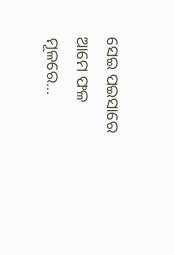ସେଇ ପଇସାରେ ଆମେ ଫଳ ମୂଳରେ...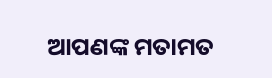ଆପଣଙ୍କ ମତାମତ